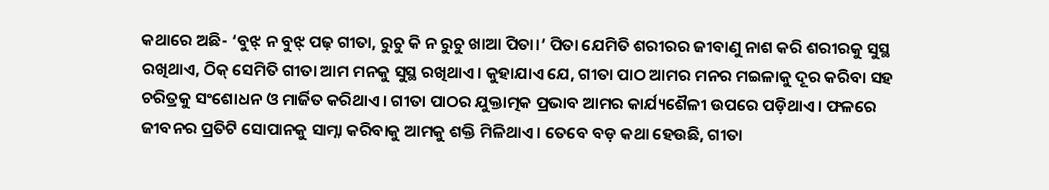କଥାରେ ଅଛି- ‘ବୁଝ୍ ନ ବୁଝ୍ ପଢ଼ ଗୀତା, ରୁଚୁ କି ନ ରୁଚୁ ଖାଆ ପିତା।’ ପିତା ଯେମିତି ଶରୀରର ଜୀବାଣୁ ନାଶ କରି ଶରୀରକୁ ସୁସ୍ଥ ରଖିଥାଏ, ଠିକ୍ ସେମିତି ଗୀତା ଆମ ମନକୁ ସୁସ୍ଥ ରଖିଥାଏ। କୁହାଯାଏ ଯେ, ଗୀତା ପାଠ ଆମର ମନର ମଇଳାକୁ ଦୂର କରିବା ସହ ଚରିତ୍ରକୁ ସଂଶୋଧନ ଓ ମାର୍ଜିତ କରିଥାଏ। ଗୀତା ପାଠର ଯୁକ୍ତାତ୍ମକ ପ୍ରଭାବ ଆମର କାର୍ଯ୍ୟଶୈଳୀ ଉପରେ ପଡ଼ିଥାଏ। ଫଳରେ ଜୀବନର ପ୍ରତିଟି ସୋପାନକୁ ସାମ୍ନା କରିବାକୁ ଆମକୁ ଶକ୍ତି ମିଳିଥାଏ। ତେବେ ବଡ଼ କଥା ହେଉଛି, ଗୀତା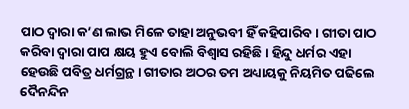ପାଠ ଦ୍ୱାରା କ’ଣ ଲାଭ ମିଳେ ତାହା ଅନୁଭବୀ ହିଁ କହିପାରିବ। ଗୀତା ପାଠ କରିବା ଦ୍ୱାରା ପାପ କ୍ଷୟ ହୁଏ ବୋଲି ବିଶ୍ୱାସ ରହିଛି। ହିନ୍ଦୁ ଧର୍ମର ଏହା ହେଉଛି ପବିତ୍ର ଧର୍ମଗ୍ରନ୍ଥ। ଗୀତାର ଅଠର ତମ ଅଧ୍ୟାୟକୁ ନିୟମିତ ପଢିଲେ ଦୈନନ୍ଦିନ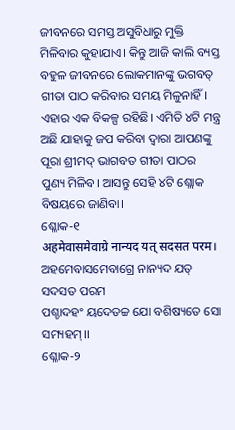ଜୀବନରେ ସମସ୍ତ ଅସୁବିଧାରୁ ମୁକ୍ତି ମିଳିବାର କୁହାଯାଏ। କିନ୍ତୁ ଆଜି କାଲି ବ୍ୟସ୍ତ ବହୁଳ ଜୀବନରେ ଲୋକମାନଙ୍କୁ ଭଗବତ୍ ଗୀତା ପାଠ କରିବାର ସମୟ ମିଳୁନାହିଁ। ଏହାର ଏକ ବିକଳ୍ପ ରହିଛି। ଏମିତି ୪ଟି ମନ୍ତ୍ର ଅଛି ଯାହାକୁ ଜପ କରିବା ଦ୍ୱାରା ଆପଣଙ୍କୁ ପୂରା ଶ୍ରୀମଦ୍ ଭାଗବତ ଗୀତା ପାଠର ପୁଣ୍ୟ ମିଳିବ। ଆସନ୍ତୁ ସେହି ୪ଟି ଶ୍ଲୋକ ବିଷୟରେ ଜାଣିବା।
ଶ୍ଳୋକ-୧
अहमेवासमेवाग्रे नान्यद यत् सदसत परम।
ଅହମେବାସମେବାଗ୍ରେ ନାନ୍ୟଦ ଯତ୍ ସଦସତ ପରମ
ପଶ୍ଚାଦହଂ ୟଦେତଚ୍ଚ ଯୋ ବଶିଷ୍ୟତେ ସୋ ସମ୍ୟହମ୍।।
ଶ୍ଳୋକ-୨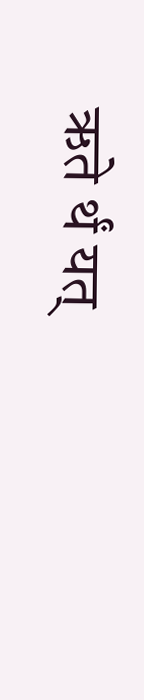ऋते र्थं यत्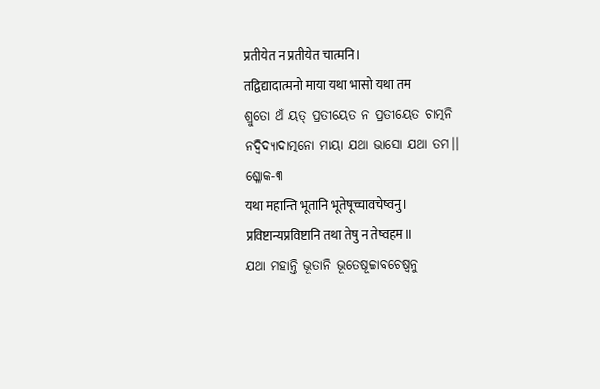प्रतीयेत न प्रतीयेत चात्मनि।
तद्विद्यादात्मनो माया यथा भासो यथा तम
ଶ୍ରୁତୋ ଥଁ ୟତ୍ ପ୍ରତୀୟେତ ନ ପ୍ରତୀୟେତ ଚାତ୍ମନି
ନଦ୍ବିଦ୍ୟାଦାତ୍ମନୋ ମାୟା ଯଥା ଭାସୋ ଯଥା ତମ।।
ଶ୍ଳୋକ-୩
यथा महान्ति भूतानि भूतेषूच्चावचेष्वनु।
प्रविष्टान्यप्रविष्टानि तथा तेषु न तेष्वहम॥
ଯଥା ମହାନ୍ତି ଭୂତାନି ଭୂତେଷୂଚ୍ଚାବଚେଷ୍ୱନୁ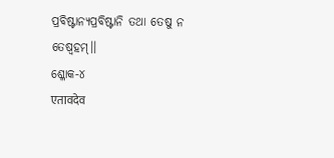ପ୍ରବିଷ୍ଟାନ୍ୟପ୍ରବିଷ୍ଟାନି ତଥା ତେଷୁ ନ ତେଷ୍ୱହମ୍।।
ଶ୍ଳୋକ-୪
एतावदेव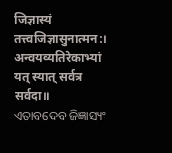जिज्ञास्यं तत्त्वजिज्ञासुनात्मन:।
अन्वयव्यतिरेकाभ्यां यत् स्यात् सर्वत्र सर्वदा॥
ଏତାବଦେବ ଜିଜ୍ଞାସ୍ୟଂ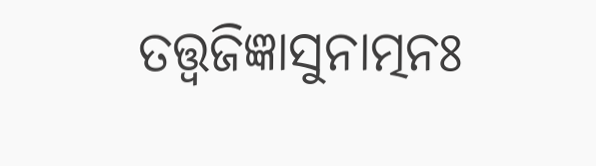ତତ୍ତ୍ୱଜିଜ୍ଞାସୁନାତ୍ମନଃ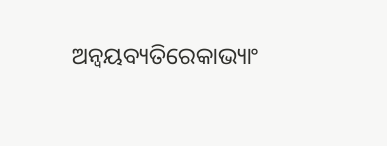ଅନ୍ୱୟବ୍ୟତିରେକାଭ୍ୟାଂ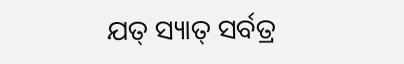ଯତ୍ ସ୍ୟାତ୍ ସର୍ବତ୍ର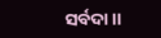ସର୍ବଦା।।